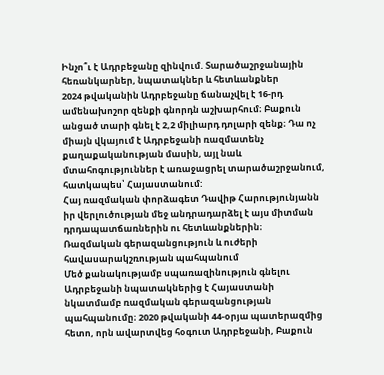Ինչո՞ւ է Ադրբեջանը զինվում. Տարածաշրջանային հեռանկարներ, նպատակներ և հետևանքներ
2024 թվականին Ադրբեջանը ճանաչվել է 16-րդ ամենախոշոր զենքի գնորդն աշխարհում։ Բաքուն անցած տարի գնել է 2,2 միլիարդ դոլարի զենք։ Դա ոչ միայն վկայում է Ադրբեջանի ռազմատենչ քաղաքականության մասին, այլ նաև մտահոգություններ է առաջացրել տարածաշրջանում, հատկապես՝ Հայաստանում:
Հայ ռազմական փորձագետ Դավիթ Հարությունյանն իր վերլուծության մեջ անդրադարձել է այս միտման դրդապատճառներին ու հետևանքներին։
Ռազմական գերազանցություն և ուժերի հավասարակշռության պահպանում
Մեծ քանակությամբ սպառազինություն գնելու Ադրբեջանի նպատակներից է Հայաստանի նկատմամբ ռազմական գերազանցության պահպանումը։ 2020 թվականի 44-օրյա պատերազմից հետո, որն ավարտվեց հօգուտ Ադրբեջանի, Բաքուն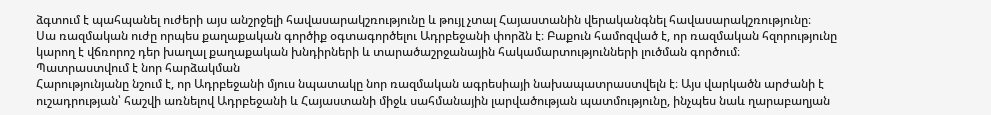ձգտում է պահպանել ուժերի այս անշրջելի հավասարակշռությունը և թույլ չտալ Հայաստանին վերականգնել հավասարակշռությունը։
Սա ռազմական ուժը որպես քաղաքական գործիք օգտագործելու Ադրբեջանի փորձն է։ Բաքուն համոզված է, որ ռազմական հզորությունը կարող է վճռորոշ դեր խաղալ քաղաքական խնդիրների և տարածաշրջանային հակամարտությունների լուծման գործում։
Պատրաստվում է նոր հարձակման
Հարությունյանը նշում է, որ Ադրբեջանի մյուս նպատակը նոր ռազմական ագրեսիայի նախապատրաստվելն է։ Այս վարկածն արժանի է ուշադրության՝ հաշվի առնելով Ադրբեջանի և Հայաստանի միջև սահմանային լարվածության պատմությունը, ինչպես նաև ղարաբաղյան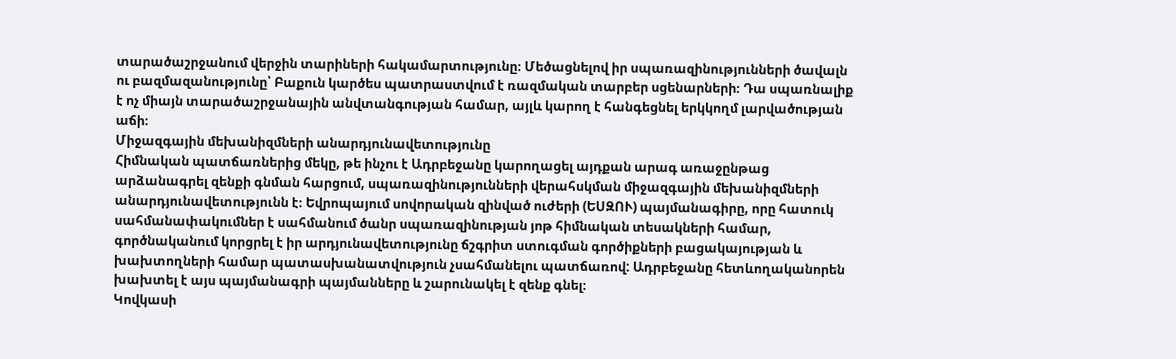տարածաշրջանում վերջին տարիների հակամարտությունը։ Մեծացնելով իր սպառազինությունների ծավալն ու բազմազանությունը՝ Բաքուն կարծես պատրաստվում է ռազմական տարբեր սցենարների։ Դա սպառնալիք է ոչ միայն տարածաշրջանային անվտանգության համար, այլև կարող է հանգեցնել երկկողմ լարվածության աճի։
Միջազգային մեխանիզմների անարդյունավետությունը
Հիմնական պատճառներից մեկը, թե ինչու է Ադրբեջանը կարողացել այդքան արագ առաջընթաց արձանագրել զենքի գնման հարցում, սպառազինությունների վերահսկման միջազգային մեխանիզմների անարդյունավետությունն է։ Եվրոպայում սովորական զինված ուժերի (ԵՍԶՈՒ) պայմանագիրը, որը հատուկ սահմանափակումներ է սահմանում ծանր սպառազինության յոթ հիմնական տեսակների համար, գործնականում կորցրել է իր արդյունավետությունը ճշգրիտ ստուգման գործիքների բացակայության և խախտողների համար պատասխանատվություն չսահմանելու պատճառով: Ադրբեջանը հետևողականորեն խախտել է այս պայմանագրի պայմանները և շարունակել է զենք գնել։
Կովկասի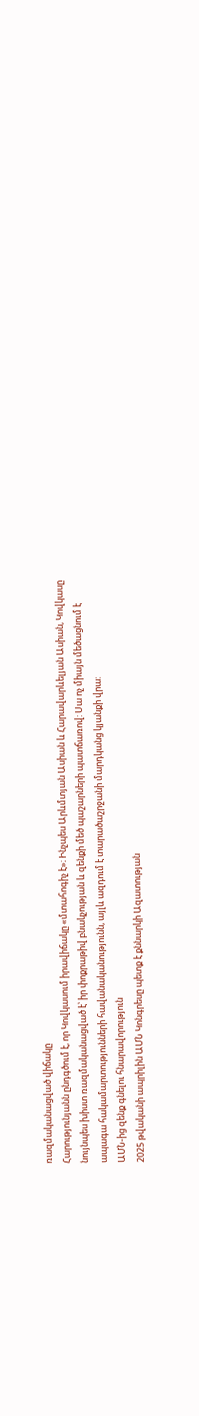ռազմականացված վիճակը
Հարությունյանն ընդգծում է, որ Կովկասում իրավիճակը «մտահոգիչ է»։ Ինչպես Արևմտյան Ասիան և Հարավարևելյան Ասիան, Կովկասը նույնպես խիստ ռազմականացված է՝ իր փոքրաթիվ բնակչության և զենքի մեծ պաշարների պատճառով: Սա ոչ միայն մեծացնում է ապագա հակամարտությունների հավանականությունն, այլև ազդում է տարածաշրջանի մարդկանց կյանքի վրա:
ԱՄՆ-ից զենք գնելու հնարավորություն
2025 թվականի ապրիլին ԱՄՆ Կոնգրեսը պետք է քննարկի Ազատության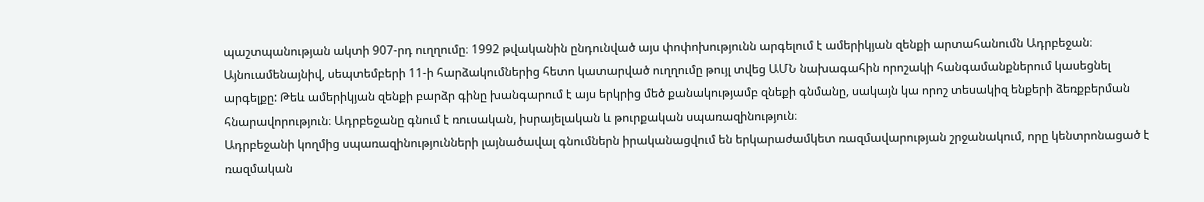պաշտպանության ակտի 907-րդ ուղղումը։ 1992 թվականին ընդունված այս փոփոխությունն արգելում է ամերիկյան զենքի արտահանումն Ադրբեջան։ Այնուամենայնիվ, սեպտեմբերի 11-ի հարձակումներից հետո կատարված ուղղումը թույլ տվեց ԱՄՆ նախագահին որոշակի հանգամանքներում կասեցնել արգելքը: Թեև ամերիկյան զենքի բարձր գինը խանգարում է այս երկրից մեծ քանակությամբ զնեքի գնմանը, սակայն կա որոշ տեսակիզ ենքերի ձեռքբերման հնարավորություն։ Ադրբեջանը գնում է ռուսական, իսրայելական և թուրքական սպառազինություն։
Ադրբեջանի կողմից սպառազինությունների լայնածավալ գնումներն իրականացվում են երկարաժամկետ ռազմավարության շրջանակում, որը կենտրոնացած է ռազմական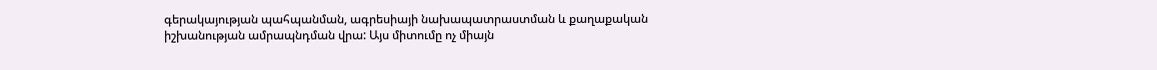գերակայության պահպանման, ագրեսիայի նախապատրաստման և քաղաքական իշխանության ամրապնդման վրա: Այս միտումը ոչ միայն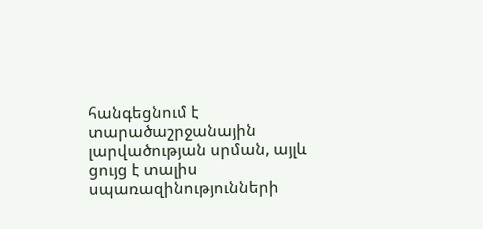հանգեցնում է տարածաշրջանային լարվածության սրման, այլև ցույց է տալիս սպառազինությունների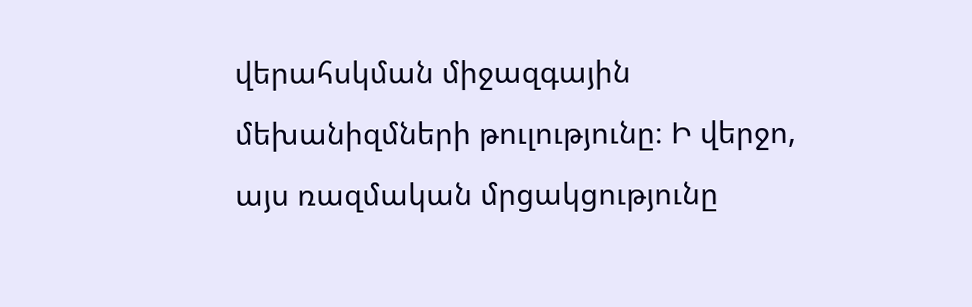վերահսկման միջազգային մեխանիզմների թուլությունը։ Ի վերջո, այս ռազմական մրցակցությունը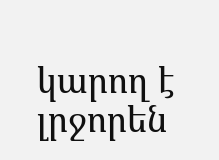կարող է լրջորեն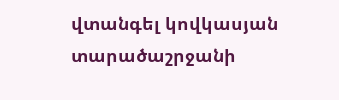վտանգել կովկասյան տարածաշրջանի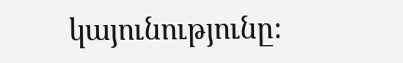կայունությունը։